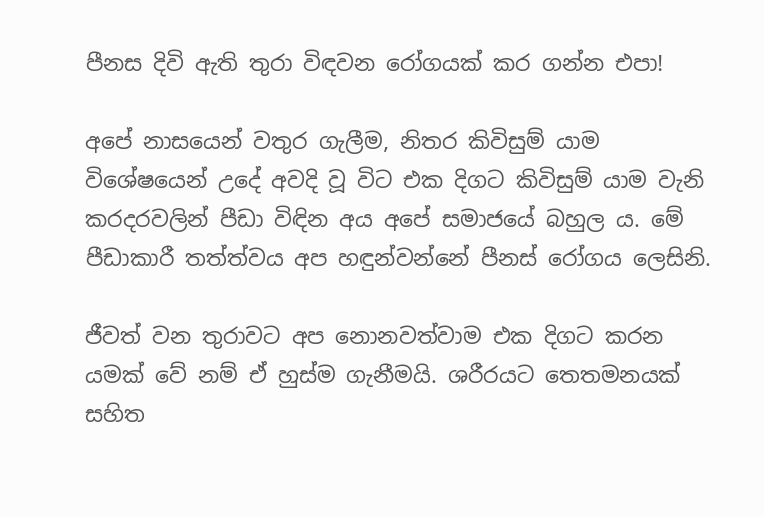පීනස දිවි ඇති තුරා විඳවන රෝගයක් කර ගන්න එපා!

අපේ නාසයෙන් වතුර ගැලීම, නිතර කිවිසුම් යාම විශේෂයෙන් උදේ අවදි වූ විට එක දිගට කිවිසුම් යාම වැනි කරදරවලින් පීඩා විඳින අය අපේ සමාජයේ බහුල ය. මේ පීඩාකාරී තත්ත්වය අප හඳුන්වන්නේ පීනස් රෝගය ලෙසිනි.

ජීවත් වන තුරාවට අප නොනවත්වාම එක දිගට කරන යමක් වේ නම් ඒ හුස්ම ගැනීමයි. ශරීරයට තෙතමනයක් සහිත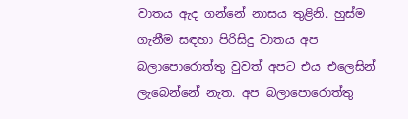වාතය ඇද ගන්නේ නාසය තුළිනි. හුස්ම ගැනීම සඳහා පිරිසිදු වාතය අප බලාපොරොත්තු වුවත් අපට එය එලෙසින් ලැබෙන්නේ නැත. අප බලාපොරොත්තු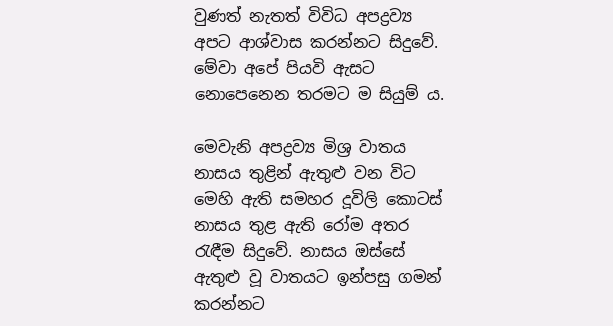වුණත් නැතත් විවිධ අපද්‍රව්‍ය අපට ආශ්වාස කරන්නට සිදුවේ. මේවා අපේ පියවි ඇසට නොපෙනෙන තරමට ම සියුම් ය.

මෙවැනි අපද්‍රව්‍ය මිශ්‍ර වාතය නාසය තුළින් ඇතුළු වන විට මෙහි ඇති සමහර දූවිලි කොටස් නාසය තුළ ඇති රෝම අතර රැඳීම සිදුවේ. නාසය ඔස්සේ ඇතුළු වූ වාතයට ඉන්පසු ගමන් කරන්නට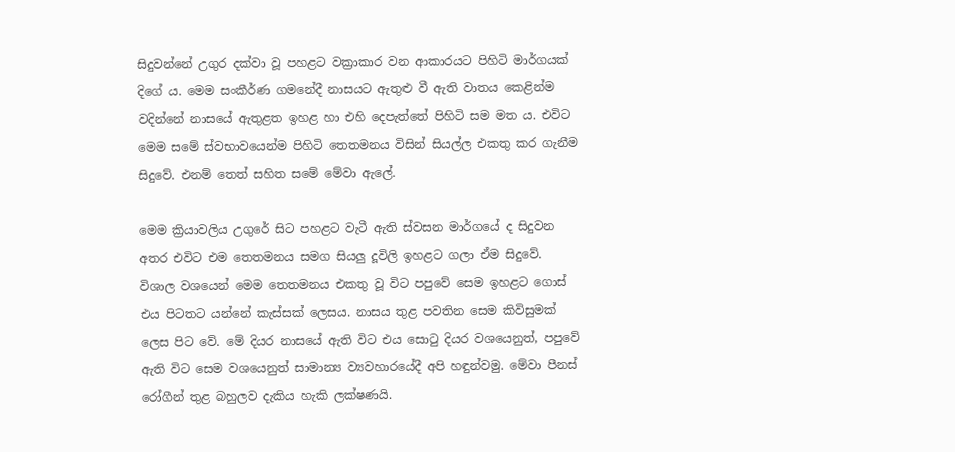සිදුවන්නේ උගුර දක්වා වූ පහළට වක්‍රාකාර වන ආකාරයට පිහිටි මාර්ගයක් දිගේ ය. මෙම සංකීර්ණ ගමනේදී නාසයට ඇතුළු වී ඇති වාතය කෙළින්ම වදින්නේ නාසයේ ඇතුළත ඉහළ හා එහි දෙපැත්තේ පිහිටි සම මත ය. එවිට මෙම සමේ ස්වභාවයෙන්ම පිහිටි තෙතමනය විසින් සියල්ල එකතු කර ගැනීම සිදුවේ. එනම් තෙත් සහිත සමේ මේවා ඇලේ.

මෙම ක්‍රියාවලිය උගුරේ සිට පහළට වැටී ඇති ස්වසන මාර්ගයේ ද සිදුවන අතර එවිට එම තෙතමනය සමග සියලු දූවිලි ඉහළට ගලා ඒම සිදුවේ. විශාල වශයෙන් මෙම තෙතමනය එකතු වූ විට පපුවේ සෙම ඉහළට ගොස් එය පිටතට යන්නේ කැස්සක් ලෙසය. නාසය තුළ පවතින සෙම කිවිසුමක් ලෙස පිට වේ. මේ දියර නාසයේ ඇති විට එය සොටු දියර වශයෙනුත්, පපුවේ ඇති විට සෙම වශයෙනුත් සාමාන්‍ය ව්‍යවහාරයේදී අපි හඳුන්වමු. මේවා පීනස් රෝගීන් තුළ බහුලව දැකිය හැකි ලක්ෂණයි.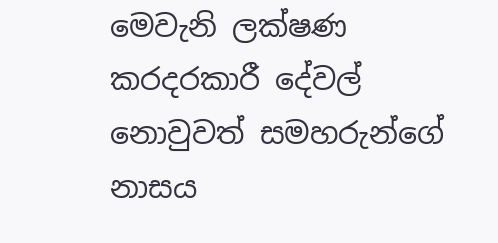මෙවැනි ලක්ෂණ කරදරකාරී දේවල් නොවුවත් සමහරුන්ගේ නාසය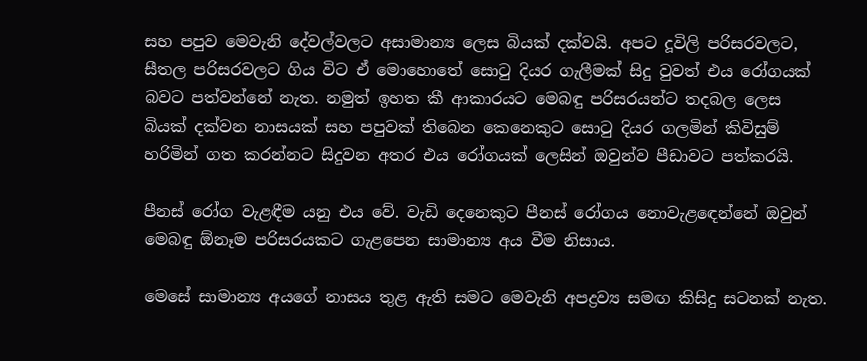සහ පපුව මෙවැනි දේවල්වලට අසාමාන්‍ය ලෙස බියක් දක්වයි. අපට දූවිලි පරිසරවලට, සීතල පරිසරවලට ගිය විට ඒ මොහොතේ සොටු දියර ගැලීමක් සිදු වුවත් එය රෝගයක් බවට පත්වන්නේ නැත. නමුත් ඉහත කී ආකාරයට මෙබඳු පරිසරයන්ට තදබල ලෙස බියක් දක්වන නාසයක් සහ පපුවක් තිබෙන කෙනෙකුට සොටු දියර ගලමින් කිවිසුම් හරිමින් ගත කරන්නට සිදුවන අතර එය රෝගයක් ලෙසින් ඔවුන්ව පීඩාවට පත්කරයි.

පීනස් රෝග වැළඳීම යනු එය වේ. වැඩි දෙනෙකුට පීනස් රෝගය නොවැළඳෙන්නේ ඔවුන් මෙබඳු ඕනෑම පරිසරයකට ගැළපෙන සාමාන්‍ය අය වීම නිසාය.

මෙසේ සාමාන්‍ය අයගේ නාසය තුළ ඇති සමට මෙවැනි අපද්‍රව්‍ය සමඟ කිසිදු සටනක් නැත.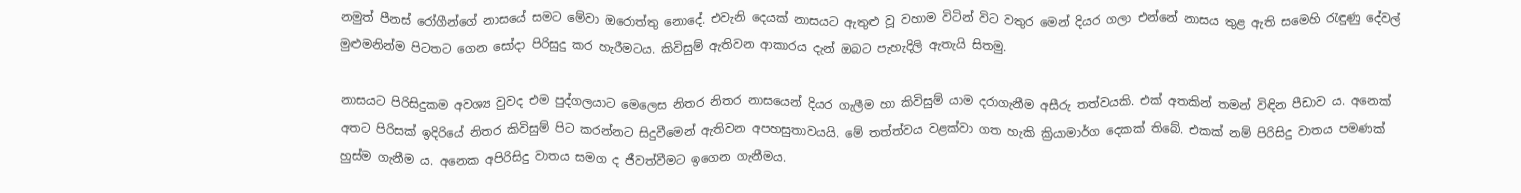නමුත් පීනස් රෝගීන්ගේ නාසයේ සමට මේවා ඔරොත්තු නොදේ. එවැනි දෙයක් නාසයට ඇතුළු වූ වහාම විටින් විට වතුර මෙන් දියර ගලා එන්නේ නාසය තුළ ඇති සමෙහි රැඳුණු දේවල් මුළුමනින්ම පිටතට ගෙන සෝදා පිරිසුදු කර හැරීමටය. කිවිසුම් ඇතිවන ආකාරය දැන් ඔබට පැහැදිලි ඇතැයි සිතමු.

නාසයට පිරිසිදුකම අවශ්‍ය වුවද එම පුද්ගලයාට මෙලෙස නිතර නිතර නාසයෙන් දියර ගැලීම හා කිවිසුම් යාම දරාගැනීම අසීරු තත්වයකි. එක් අතකින් තමන් විඳින පීඩාව ය. අනෙක් අතට පිරිසක් ඉදිරියේ නිතර කිවිසුම් පිට කරන්නට සිදුවීමෙන් ඇතිවන අපහසුතාවයයි. මේ තත්ත්වය වළක්වා ගත හැකි ක්‍රියාමාර්ග දෙකක් තිබේ. එකක් නම් පිරිසිදු වාතය පමණක් හුස්ම ගැනීම ය. අනෙක අපිරිසිදු වාතය සමග ද ජීවත්වීමට ඉගෙන ගැනීමය.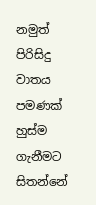නමුත් පිරිසිදු වාතය පමණක් හුස්ම ගැනීමට සිතන්නේ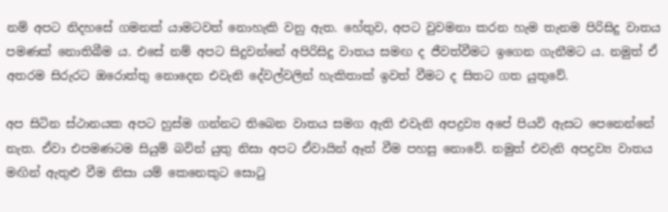නම් අපට නිදහසේ ගමනක් යාමටවත් නොහැකි වනු ඇත. හේතුව, අපට වුවමනා කරන හැම තැනම පිරිසිදු වාතය පමණක් නොතිබීම ය. එසේ නම් අපට සිදුවන්නේ අපිරිසිදු වාතය සමඟ ද ජීවත්වීමට ඉගෙන ගැනීමට ය. නමුත් ඒ අතරම සිරුරට ඔරොත්තු නොදෙන එවැනි දේවල්වලින් හැකිතාක් ඉවත් වීමට ද සිතට ගත යුතුවේ.

අප සිටින ස්ථානයක අපට හුස්ම ගන්නට තිබෙන වාතය සමග ඇති එවැනි අපද්‍රව්‍ය අපේ පියවි ඇසට පෙනෙන්නේ නැත. ඒවා එපමණටම සියුම් බවින් යුතු නිසා අපට ඒවායින් ඈත් වීම පහසු නොවේ. නමුත් එවැනි අපද්‍රව්‍ය වාතය මඟින් ඇතුළු වීම නිසා යම් කෙනෙකුට සොටු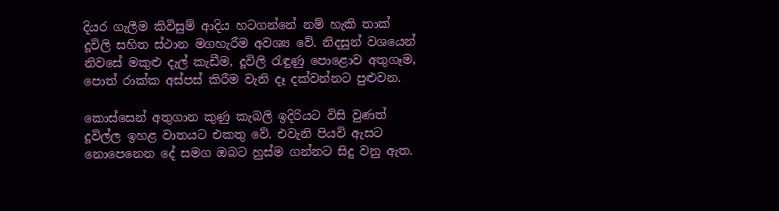දියර ගැලීම කිවිසුම් ආදිය හටගන්නේ නම් හැකි තාක් දූවිලි සහිත ස්ථාන මගහැරීම අවශ්‍ය වේ. නිදසුන් වශයෙන් නිවසේ මකුළු දැල් කැඩීම, දූවිලි රැඳුණු පොළොව අතුගෑම, පොත් රාක්ක අස්පස් කිරීම වැනි දෑ දක්වන්නට පුළුවන.

කොස්සෙන් අතුගාන කුණු කැබලි ඉදිරියට විසි වුණත් දූවිල්ල ඉහළ වාතයට එකතු වේ. එවැනි පියවි ඇසට නොපෙනෙන දේ සමග ඔබට හුස්ම ගන්නට සිදු වනු ඇත.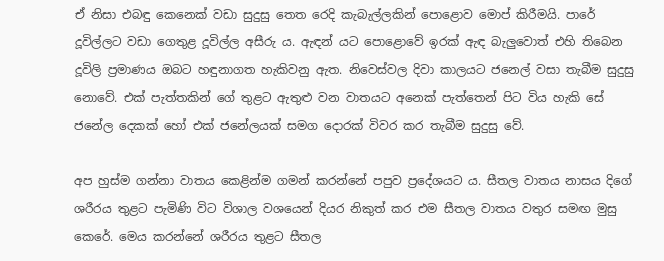ඒ නිසා එබඳු කෙනෙක් වඩා සුදුසු තෙත රෙදි කැබැල්ලකින් පොළොව මොප් කිරීමයි. පාරේ දූවිල්ලට වඩා ගෙතුළ දූවිල්ල අසීරු ය. ඇඳන් යට පොළොවේ ඉරක් ඇඳ බැලුවොත් එහි තිබෙන දූවිලි ප්‍රමාණය ඔබට හඳුනාගත හැකිවනු ඇත. නිවෙස්වල දිවා කාලයට ජනෙල් වසා තැබීම සුදුසු නොවේ. එක් පැත්තකින් ගේ තුළට ඇතුළු වන වාතයට අනෙක් පැත්තෙන් පිට විය හැකි සේ ජනේල දෙකක් හෝ එක් ජනේලයක් සමග දොරක් විවර කර තැබීම සුදුසු වේ.

අප හුස්ම ගන්නා වාතය කෙළින්ම ගමන් කරන්නේ පපුව ප්‍රදේශයට ය. සීතල වාතය නාසය දිගේ ශරීරය තුළට පැමිණි විට විශාල වශයෙන් දියර නිකුත් කර එම සීතල වාතය වතුර සමඟ මුසු කෙරේ. මෙය කරන්නේ ශරීරය තුළට සීතල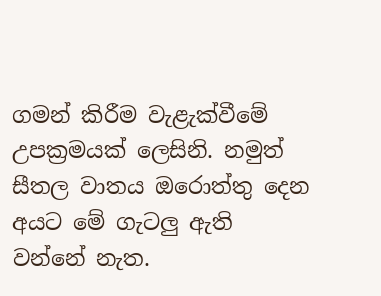ගමන් කිරීම වැළැක්වීමේ උපක්‍රමයක් ලෙසිනි. නමුත් සීතල වාතය ඔරොත්තු දෙන අයට මේ ගැටලු ඇති වන්නේ නැත.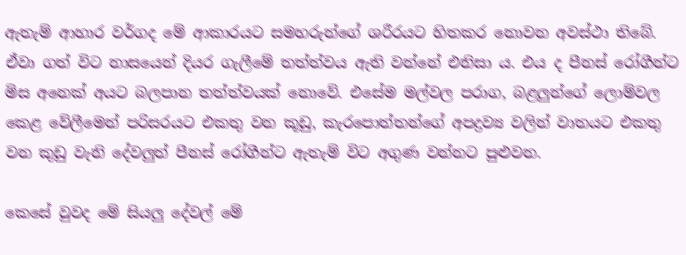ඇතැම් ආහාර වර්ගද මේ ආකාරයට සමහරුන්ගේ ශරීරයට හිතකර නොවන අවස්ථා තිබේ. ඒවා ගත් විට නාසයෙන් දියර ගැලීමේ තත්ත්වය ඇති වන්නේ එනිසා ය. එය ද පීනස් රෝගීන්ට මිස අනෙක් අයට බලපාන තත්ත්වයක් නොවේ. එසේම මල්වල පරාග, බළලුන්ගේ ලොම්වල කෙළ වේලීමෙන් පරිසරයට එකතු වන කූඩු, කැරපොත්තන්ගේ අපද්‍රව්‍ය වලින් වාතයට එකතු වන කුඩු වැනි දේවලුත් පීනස් රෝගීන්ට ඇතැම් විට අගුණ වන්නට පුළුවන.

කෙසේ වුවද මේ සියලු දේවල් මේ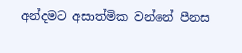අන්දමට අසාත්මික වන්නේ පීනස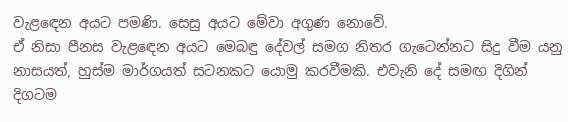වැළඳෙන අයට පමණි. සෙසු අයට මේවා අගුණ නොවේ.
ඒ නිසා පීනස වැළඳෙන අයට මෙබඳු දේවල් සමග නිතර ගැටෙන්නට සිදු වීම යනු නාසයත්, හුස්ම මාර්ගයත් සටනකට යොමු කරවීමකි. එවැනි දේ සමඟ දිගින් දිගටම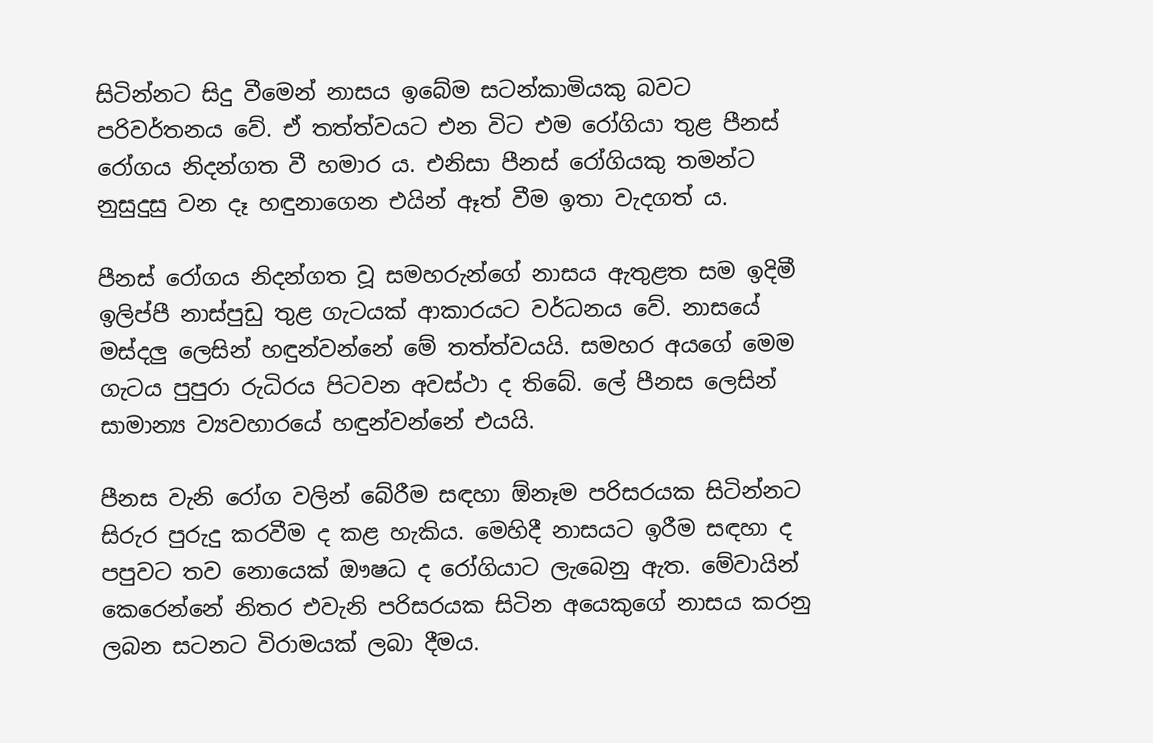සිටින්නට සිදු වීමෙන් නාසය ඉබේම සටන්කාමියකු බවට පරිවර්තනය වේ. ඒ තත්ත්වයට එන විට එම රෝගියා තුළ පීනස් රෝගය නිදන්ගත වී හමාර ය. එනිසා පීනස් රෝගියකු තමන්ට නුසුදුසු වන දෑ හඳුනාගෙන එයින් ඈත් වීම ඉතා වැදගත් ය.

පීනස් රෝගය නිදන්ගත වූ සමහරුන්ගේ නාසය ඇතුළත සම ඉදිමී ඉලිප්පී නාස්පුඩු තුළ ගැටයක් ආකාරයට වර්ධනය වේ. නාසයේ මස්දලු ලෙසින් හඳුන්වන්නේ මේ තත්ත්වයයි. සමහර අයගේ මෙම ගැටය පුපුරා රුධිරය පිටවන අවස්ථා ද තිබේ. ලේ පීනස ලෙසින් සාමාන්‍ය ව්‍යවහාරයේ හඳුන්වන්නේ එයයි.

පීනස වැනි රෝග වලින් බේරීම සඳහා ඕනෑම පරිසරයක සිටින්නට සිරුර පුරුදු කරවීම ද කළ හැකිය. මෙහිදී නාසයට ඉරීම සඳහා ද පපුවට තව නොයෙක් ඖෂධ ද රෝගියාට ලැබෙනු ඇත. මේවායින් කෙරෙන්නේ නිතර එවැනි පරිසරයක සිටින අයෙකුගේ නාසය කරනු ලබන සටනට විරාමයක් ලබා දීමය.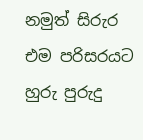නමුත් සිරුර එම පරිසරයට හුරු පුරුදු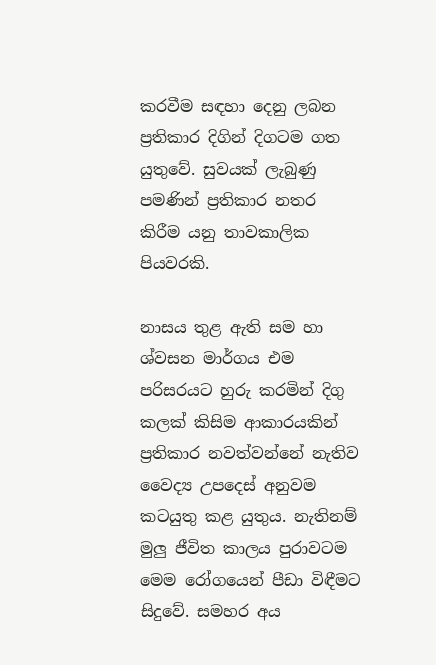කරවීම සඳහා දෙනු ලබන ප්‍රතිකාර දිගින් දිගටම ගත යුතුවේ. සුවයක් ලැබුණු පමණින් ප්‍රතිකාර නතර කිරීම යනු තාවකාලික පියවරකි.

නාසය තුළ ඇති සම හා ශ්වසන මාර්ගය එම පරිසරයට හුරු කරමින් දිගු කලක් කිසිම ආකාරයකින් ප්‍රතිකාර නවත්වන්නේ නැතිව වෛද්‍ය උපදෙස් අනුවම කටයුතු කළ යුතුය. නැතිනම් මුලු ජීවිත කාලය පුරාවටම මෙම රෝගයෙන් පීඩා විඳීමට සිදුවේ. සමහර අය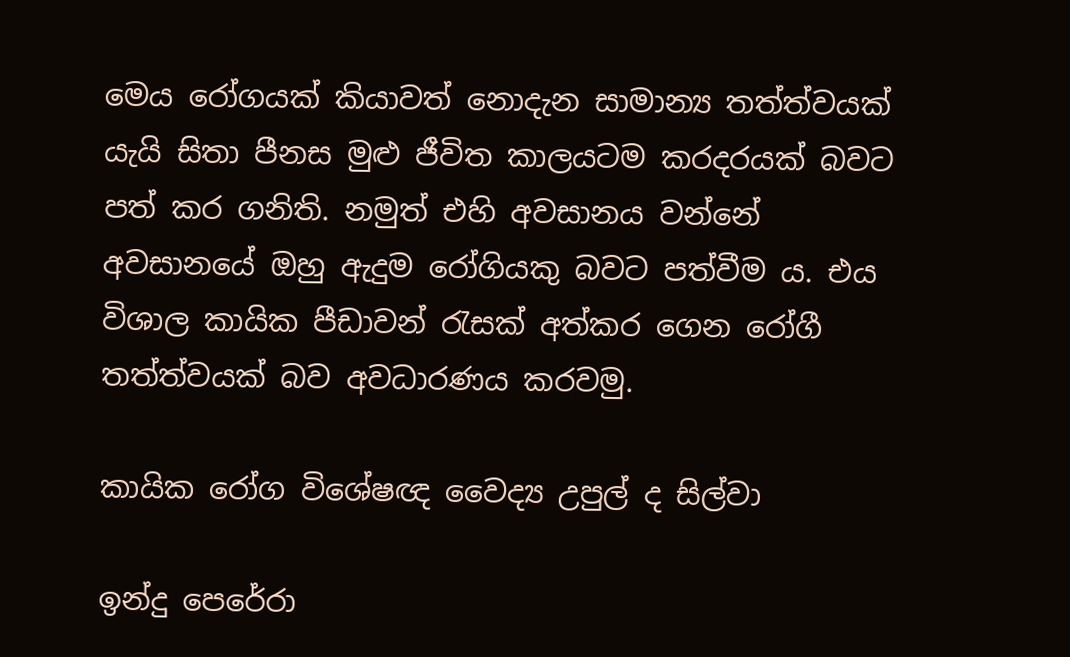මෙය රෝගයක් කියාවත් නොදැන සාමාන්‍ය තත්ත්වයක් යැයි සිතා පීනස මුළු ජීවිත කාලයටම කරදරයක් බවට පත් කර ගනිති. නමුත් එහි අවසානය වන්නේ අවසානයේ ඔහු ඇදුම රෝගියකු බවට පත්වීම ය. එය විශාල කායික පීඩාවන් රැසක් අත්කර ගෙන රෝගී තත්ත්වයක් බව අවධාරණය කරවමු.

කායික රෝග විශේෂඥ වෛද්‍ය උපුල් ද සිල්වා

ඉන්දු පෙරේරා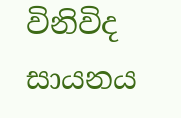විනිවිද සායනය